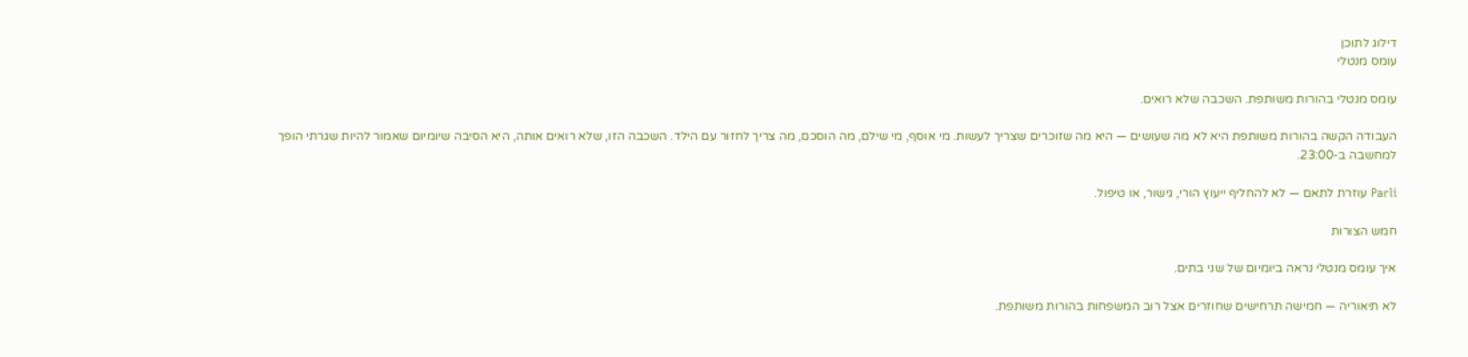דילוג לתוכן
עומס מנטלי

עומס מנטלי בהורות משותפת. השכבה שלא רואים.

העבודה הקשה בהורות משותפת היא לא מה שעושים — היא מה שזוכרים שצריך לעשות. מי אוסף, מי שילם, מה הוסכם, מה צריך לחזור עם הילד. השכבה הזו, שלא רואים אותה, היא הסיבה שיומיום שאמור להיות שגרתי הופך למחשבה ב-23:00.

Parli עוזרת לתאם — לא להחליף ייעוץ הורי, גישור, או טיפול.

חמש הצורות

איך עומס מנטלי נראה ביומיום של שני בתים.

לא תיאוריה — חמישה תרחישים שחוזרים אצל רוב המשפחות בהורות משותפת.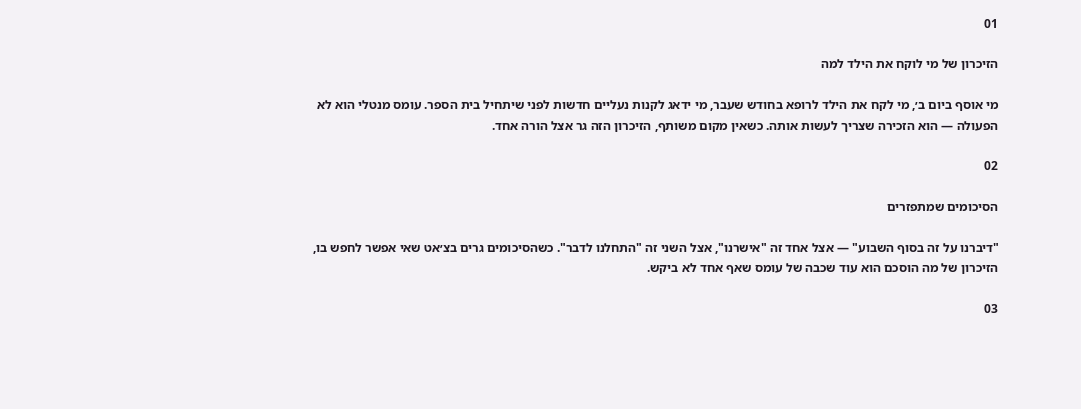01

הזיכרון של מי לוקח את הילד למה

מי אוסף ביום ב׳, מי לקח את הילד לרופא בחודש שעבר, מי ידאג לקנות נעליים חדשות לפני שיתחיל בית הספר. עומס מנטלי הוא לא הפעולה — הוא הזכירה שצריך לעשות אותה. כשאין מקום משותף, הזיכרון הזה גר אצל הורה אחד.

02

הסיכומים שמתפזרים

"דיברנו על זה בסוף השבוע" — אצל אחד זה "אישרנו", אצל השני זה "התחלנו לדבר". כשהסיכומים גרים בצ׳אט שאי אפשר לחפש בו, הזיכרון של מה הוסכם הוא עוד שכבה של עומס שאף אחד לא ביקש.

03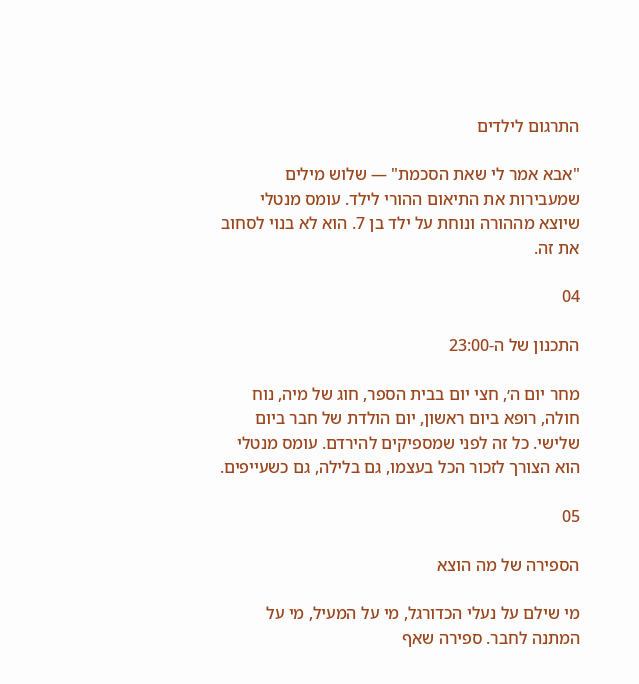התרגום לילדים

"אבא אמר לי שאת הסכמת" — שלוש מילים שמעבירות את התיאום ההורי לילד. עומס מנטלי שיוצא מההורה ונוחת על ילד בן 7. הוא לא בנוי לסחוב את זה.

04

התכנון של ה-23:00

מחר יום ה׳, חצי יום בבית הספר, חוג של מיה, נוח חולה, רופא ביום ראשון, יום הולדת של חבר ביום שלישי. כל זה לפני שמספיקים להירדם. עומס מנטלי הוא הצורך לזכור הכל בעצמו, גם בלילה, גם כשעייפים.

05

הספירה של מה הוצא

מי שילם על נעלי הכדורגל, מי על המעיל, מי על המתנה לחבר. ספירה שאף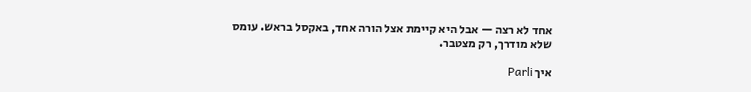אחד לא רצה — אבל היא קיימת אצל הורה אחד, באקסל בראש. עומס שלא מודרך, רק מצטבר.

איך Parli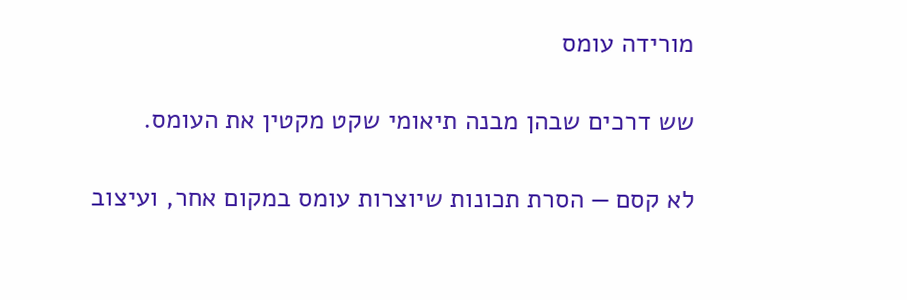מורידה עומס

שש דרכים שבהן מבנה תיאומי שקט מקטין את העומס.

לא קסם — הסרת תכונות שיוצרות עומס במקום אחר, ועיצוב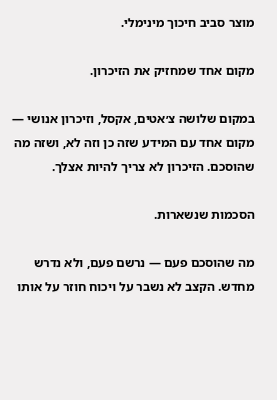מוצר סביב חיכוך מינימלי.

מקום אחד שמחזיק את הזיכרון.

במקום שלושה צ׳אטים, אקסל, וזיכרון אנושי — מקום אחד עם המידע שזה כן וזה לא, ושזה מה שהוסכם. הזיכרון לא צריך להיות אצלך.

הסכמות שנשארות.

מה שהוסכם פעם — נרשם פעם, ולא נדרש מחדש. הקצב לא נשבר על ויכוח חוזר על אותו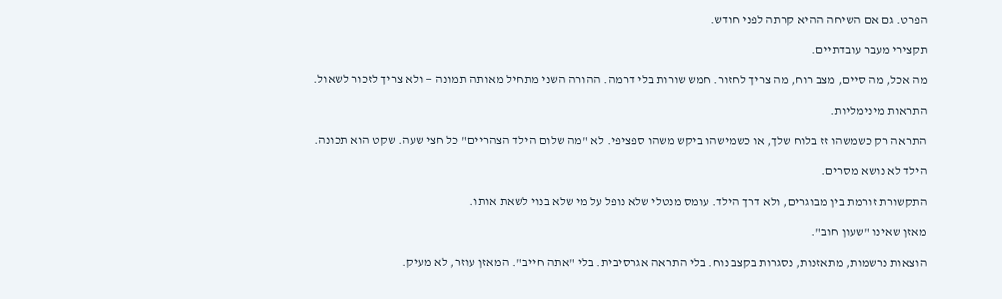הפרט. גם אם השיחה ההיא קרתה לפני חודש.

תקצירי מעבר עובדתיים.

מה אכל, מה סיים, מצב רוח, מה צריך לחזור. חמש שורות בלי דרמה. ההורה השני מתחיל מאותה תמונה — ולא צריך לזכור לשאול.

התראות מינימליות.

התראה רק כשמשהו זז בלוח שלך, או כשמישהו ביקש משהו ספציפי. לא "מה שלום הילד הצהריים" כל חצי שעה. שקט הוא תכונה.

הילד לא נושא מסרים.

התקשורת זורמת בין מבוגרים, ולא דרך הילד. עומס מנטלי שלא נופל על מי שלא בנוי לשאת אותו.

מאזן שאינו "שעון חוב".

הוצאות נרשמות, מתאזנות, נסגרות בקצב נוח. בלי התראה אגרסיבית. בלי "אתה חייב". המאזן עוזר, לא מעיק.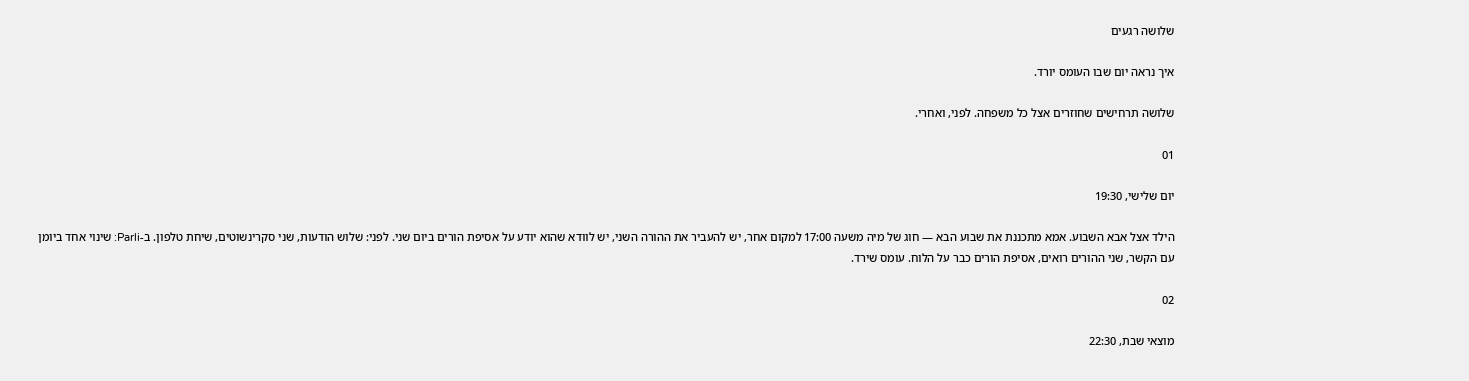שלושה רגעים

איך נראה יום שבו העומס יורד.

שלושה תרחישים שחוזרים אצל כל משפחה. לפני, ואחרי.

01

יום שלישי, 19:30

הילד אצל אבא השבוע. אמא מתכננת את שבוע הבא — חוג של מיה משעה 17:00 למקום אחר, יש להעביר את ההורה השני, יש לוודא שהוא יודע על אסיפת הורים ביום שני. לפני: שלוש הודעות, שני סקרינשוטים, שיחת טלפון. ב-Parli: שינוי אחד ביומן עם הקשר, שני ההורים רואים, אסיפת הורים כבר על הלוח. עומס שירד.

02

מוצאי שבת, 22:30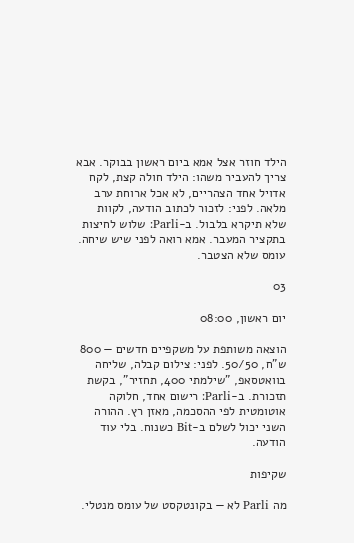הילד חוזר אצל אמא ביום ראשון בבוקר. אבא צריך להעביר משהו: הילד חולה קצת, לקח אדויל אחד הצהריים, לא אכל ארוחת ערב מלאה. לפני: לזכור לכתוב הודעה, לקוות שלא תיקרא בלבול. ב-Parli: שלוש לחיצות בתקציר המעבר. אמא רואה לפני שיש שיחה. עומס שלא הצטבר.

03

יום ראשון, 08:00

הוצאה משותפת על משקפיים חדשים — 800 ש"ח, 50/50. לפני: צילום קבלה, שליחה בוואטסאפ, "שילמתי 400, תחזיר", בקשת תזכורת. ב-Parli: רישום אחד, חלוקה אוטומטית לפי ההסכמה, מאזן רץ. ההורה השני יכול לשלם ב-Bit כשנוח. בלי עוד הודעה.

שקיפות

מה Parli לא — בקונטקסט של עומס מנטלי.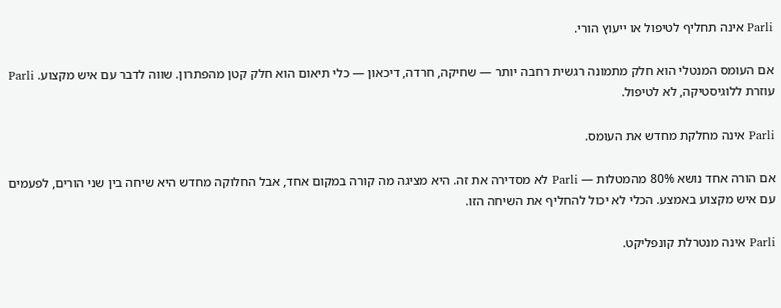Parli אינה תחליף לטיפול או ייעוץ הורי.

אם העומס המנטלי הוא חלק מתמונה רגשית רחבה יותר — שחיקה, חרדה, דיכאון — כלי תיאום הוא חלק קטן מהפתרון. שווה לדבר עם איש מקצוע. Parli עוזרת ללוגיסטיקה, לא לטיפול.

Parli אינה מחלקת מחדש את העומס.

אם הורה אחד נושא 80% מהמטלות — Parli לא מסדירה את זה. היא מציגה מה קורה במקום אחד, אבל החלוקה מחדש היא שיחה בין שני הורים, לפעמים עם איש מקצוע באמצע. הכלי לא יכול להחליף את השיחה הזו.

Parli אינה מנטרלת קונפליקט.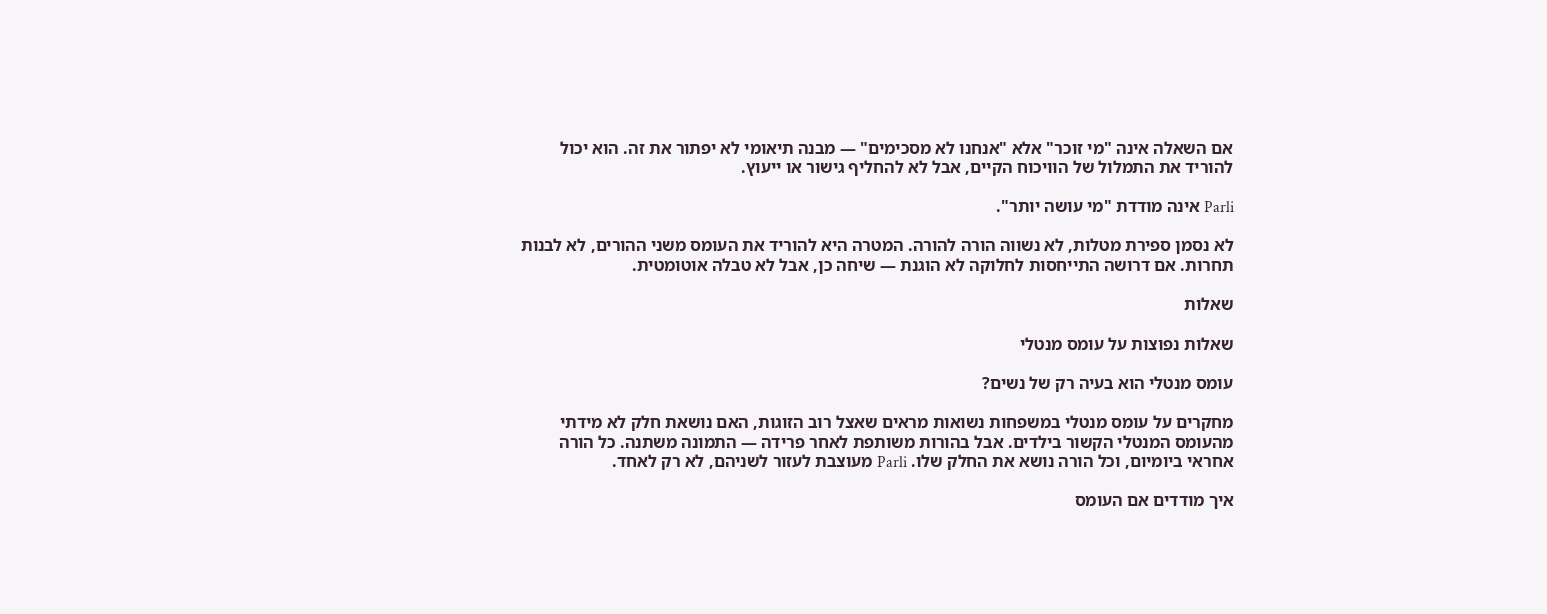אם השאלה אינה "מי זוכר" אלא "אנחנו לא מסכימים" — מבנה תיאומי לא יפתור את זה. הוא יכול להוריד את התמלול של הוויכוח הקיים, אבל לא להחליף גישור או ייעוץ.

Parli אינה מודדת "מי עושה יותר".

לא נסמן ספירת מטלות, לא נשווה הורה להורה. המטרה היא להוריד את העומס משני ההורים, לא לבנות תחרות. אם דרושה התייחסות לחלוקה לא הוגנת — שיחה כן, אבל לא טבלה אוטומטית.

שאלות

שאלות נפוצות על עומס מנטלי

עומס מנטלי הוא בעיה רק של נשים?

מחקרים על עומס מנטלי במשפחות נשואות מראים שאצל רוב הזוגות, האם נושאת חלק לא מידתי מהעומס המנטלי הקשור בילדים. אבל בהורות משותפת לאחר פרידה — התמונה משתנה. כל הורה אחראי ביומיום, וכל הורה נושא את החלק שלו. Parli מעוצבת לעזור לשניהם, לא רק לאחד.

איך מודדים אם העומס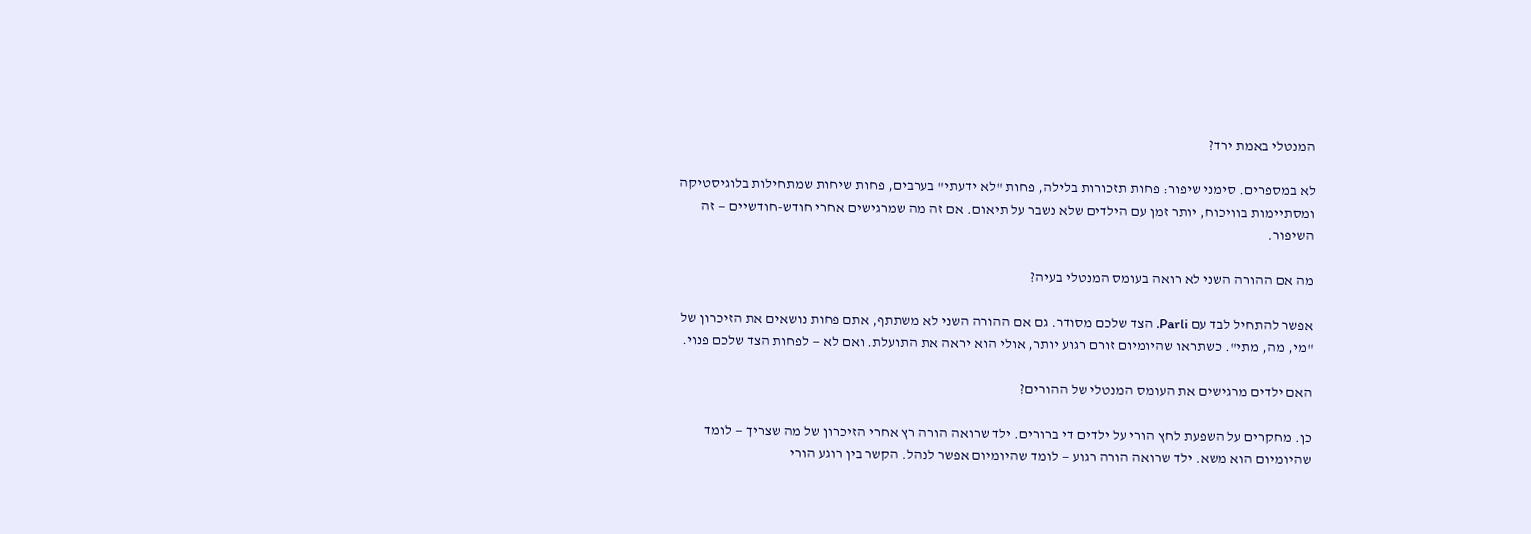המנטלי באמת ירד?

לא במספרים. סימני שיפור: פחות תזכורות בלילה, פחות "לא ידעתי" בערבים, פחות שיחות שמתחילות בלוגיסטיקה ומסתיימות בוויכוח, יותר זמן עם הילדים שלא נשבר על תיאום. אם זה מה שמרגישים אחרי חודש-חודשיים — זה השיפור.

מה אם ההורה השני לא רואה בעומס המנטלי בעיה?

אפשר להתחיל לבד עם Parli. הצד שלכם מסודר. גם אם ההורה השני לא משתתף, אתם פחות נושאים את הזיכרון של "מי, מה, מתי". כשתראו שהיומיום זורם רגוע יותר, אולי הוא יראה את התועלת. ואם לא — לפחות הצד שלכם פנוי.

האם ילדים מרגישים את העומס המנטלי של ההורים?

כן. מחקרים על השפעת לחץ הורי על ילדים די ברורים. ילד שרואה הורה רץ אחרי הזיכרון של מה שצריך — לומד שהיומיום הוא משא. ילד שרואה הורה רגוע — לומד שהיומיום אפשר לנהל. הקשר בין רוגע הורי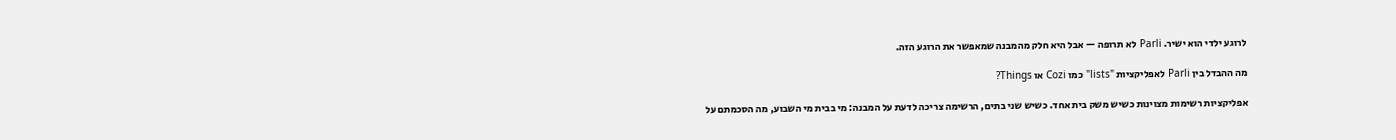לרוגע ילדי הוא ישיר. Parli לא תרופה — אבל היא חלק מהמבנה שמאפשר את הרוגע הזה.

מה ההבדל בין Parli לאפליקציות "lists" כמו Cozi או Things?

אפליקציות רשימות מצוינות כשיש משק בית אחד. כשיש שני בתים, הרשימה צריכה לדעת על המבנה: מי בבית מי השבוע, מה הסכמתם על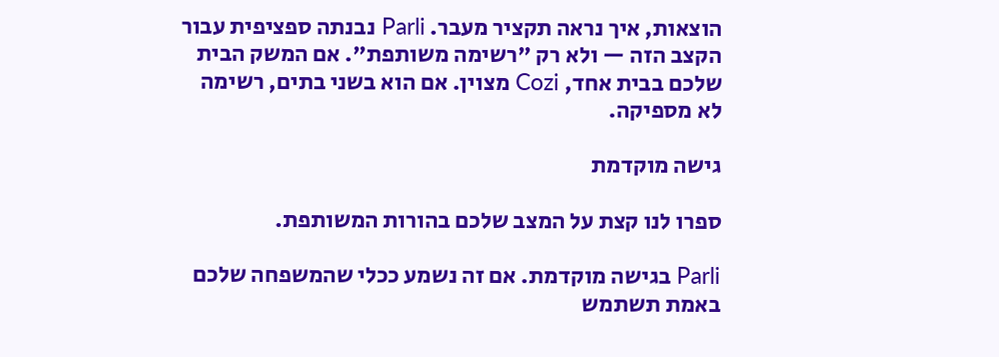הוצאות, איך נראה תקציר מעבר. Parli נבנתה ספציפית עבור הקצב הזה — ולא רק "רשימה משותפת". אם המשק הבית שלכם בבית אחד, Cozi מצוין. אם הוא בשני בתים, רשימה לא מספיקה.

גישה מוקדמת

ספרו לנו קצת על המצב שלכם בהורות המשותפת.

Parli בגישה מוקדמת. אם זה נשמע ככלי שהמשפחה שלכם באמת תשתמש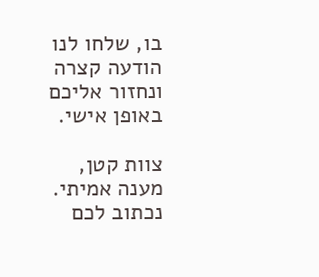בו, שלחו לנו הודעה קצרה ונחזור אליכם באופן אישי.

צוות קטן, מענה אמיתי. נכתוב לכם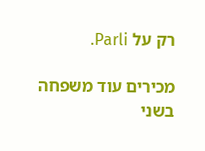רק על Parli.

מכירים עוד משפחה בשני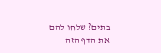בתים? שלחו להם את הדף הזה